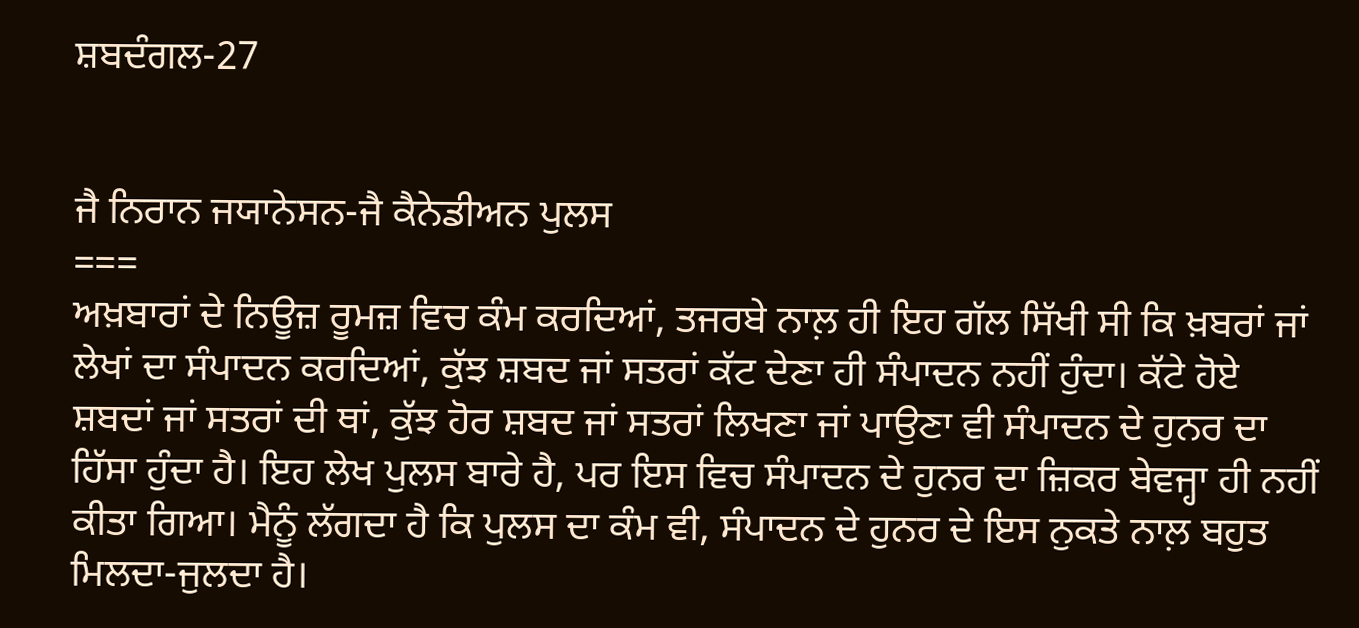ਸ਼ਬਦੰਗਲ-27


ਜੈ ਨਿਰਾਨ ਜਯਾਨੇਸਨ-ਜੈ ਕੈਨੇਡੀਅਨ ਪੁਲਸ
===
ਅਖ਼ਬਾਰਾਂ ਦੇ ਨਿਊਜ਼ ਰੂਮਜ਼ ਵਿਚ ਕੰਮ ਕਰਦਿਆਂ, ਤਜਰਬੇ ਨਾਲ਼ ਹੀ ਇਹ ਗੱਲ ਸਿੱਖੀ ਸੀ ਕਿ ਖ਼ਬਰਾਂ ਜਾਂ ਲੇਖਾਂ ਦਾ ਸੰਪਾਦਨ ਕਰਦਿਆਂ, ਕੁੱਝ ਸ਼ਬਦ ਜਾਂ ਸਤਰਾਂ ਕੱਟ ਦੇਣਾ ਹੀ ਸੰਪਾਦਨ ਨਹੀਂ ਹੁੰਦਾ। ਕੱਟੇ ਹੋਏ ਸ਼ਬਦਾਂ ਜਾਂ ਸਤਰਾਂ ਦੀ ਥਾਂ, ਕੁੱਝ ਹੋਰ ਸ਼ਬਦ ਜਾਂ ਸਤਰਾਂ ਲਿਖਣਾ ਜਾਂ ਪਾਉਣਾ ਵੀ ਸੰਪਾਦਨ ਦੇ ਹੁਨਰ ਦਾ ਹਿੱਸਾ ਹੁੰਦਾ ਹੈ। ਇਹ ਲੇਖ ਪੁਲਸ ਬਾਰੇ ਹੈ, ਪਰ ਇਸ ਵਿਚ ਸੰਪਾਦਨ ਦੇ ਹੁਨਰ ਦਾ ਜ਼ਿਕਰ ਬੇਵਜ੍ਹਾ ਹੀ ਨਹੀਂ ਕੀਤਾ ਗਿਆ। ਮੈਨੂੰ ਲੱਗਦਾ ਹੈ ਕਿ ਪੁਲਸ ਦਾ ਕੰਮ ਵੀ, ਸੰਪਾਦਨ ਦੇ ਹੁਨਰ ਦੇ ਇਸ ਨੁਕਤੇ ਨਾਲ਼ ਬਹੁਤ ਮਿਲਦਾ-ਜੁਲਦਾ ਹੈ।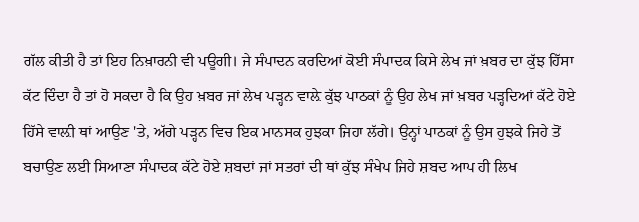ਗੱਲ ਕੀਤੀ ਹੈ ਤਾਂ ਇਹ ਨਿਖ਼ਾਰਨੀ ਵੀ ਪਊਗੀ। ਜੇ ਸੰਪਾਦਨ ਕਰਦਿਆਂ ਕੋਈ ਸੰਪਾਦਕ ਕਿਸੇ ਲੇਖ ਜਾਂ ਖ਼ਬਰ ਦਾ ਕੁੱਝ ਹਿੱਸਾ ਕੱਟ ਦਿੰਦਾ ਹੈ ਤਾਂ ਹੋ ਸਕਦਾ ਹੈ ਕਿ ਉਹ ਖ਼ਬਰ ਜਾਂ ਲੇਖ ਪੜ੍ਹਨ ਵਾਲ਼ੇ ਕੁੱਝ ਪਾਠਕਾਂ ਨੂੰ ਉਹ ਲੇਖ ਜਾਂ ਖ਼ਬਰ ਪੜ੍ਹਦਿਆਂ ਕੱਟੇ ਹੋਏ ਹਿੱਸੇ ਵਾਲ਼ੀ ਥਾਂ ਆਉਣ 'ਤੇ, ਅੱਗੇ ਪੜ੍ਹਨ ਵਿਚ ਇਕ ਮਾਨਸਕ ਹੁਝਕਾ ਜਿਹਾ ਲੱਗੇ। ਉਨ੍ਹਾਂ ਪਾਠਕਾਂ ਨੂੰ ਉਸ ਹੁਝਕੇ ਜਿਹੇ ਤੋਂ ਬਚਾਉਣ ਲਈ ਸਿਆਣਾ ਸੰਪਾਦਕ ਕੱਟੇ ਹੋਏ ਸ਼ਬਦਾਂ ਜਾਂ ਸਤਰਾਂ ਦੀ ਥਾਂ ਕੁੱਝ ਸੰਖੇਪ ਜਿਹੇ ਸ਼ਬਦ ਆਪ ਹੀ ਲਿਖ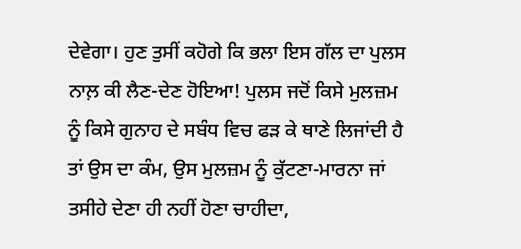ਦੇਵੇਗਾ। ਹੁਣ ਤੁਸੀਂ ਕਹੋਗੇ ਕਿ ਭਲਾ ਇਸ ਗੱਲ ਦਾ ਪੁਲਸ ਨਾਲ਼ ਕੀ ਲੈਣ-ਦੇਣ ਹੋਇਆ! ਪੁਲਸ ਜਦੋਂ ਕਿਸੇ ਮੁਲਜ਼ਮ ਨੂੰ ਕਿਸੇ ਗੁਨਾਹ ਦੇ ਸਬੰਧ ਵਿਚ ਫੜ ਕੇ ਥਾਣੇ ਲਿਜਾਂਦੀ ਹੈ ਤਾਂ ਉਸ ਦਾ ਕੰਮ, ਉਸ ਮੁਲਜ਼ਮ ਨੂੰ ਕੁੱਟਣਾ-ਮਾਰਨਾ ਜਾਂ ਤਸੀਹੇ ਦੇਣਾ ਹੀ ਨਹੀਂ ਹੋਣਾ ਚਾਹੀਦਾ,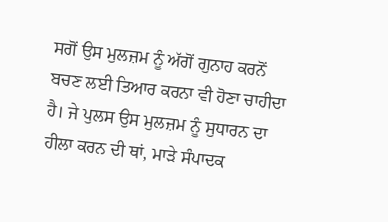ਸਗੋਂ ਉਸ ਮੁਲਜ਼ਮ ਨੂੰ ਅੱਗੋਂ ਗੁਨਾਹ ਕਰਨੋਂ ਬਚਣ ਲਈ ਤਿਆਰ ਕਰਨਾ ਵੀ ਹੋਣਾ ਚਾਹੀਦਾ ਹੈ। ਜੇ ਪੁਲਸ ਉਸ ਮੁਲਜ਼ਮ ਨੂੰ ਸੁਧਾਰਨ ਦਾ ਹੀਲਾ ਕਰਨ ਦੀ ਥਾਂ, ਮਾੜੇ ਸੰਪਾਦਕ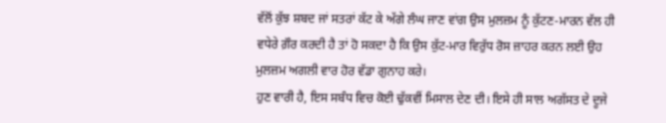ਵੱਲੋਂ ਕੁੱਝ ਸ਼ਬਦ ਜਾਂ ਸਤਰਾਂ ਕੱਟ ਕੇ ਅੱਗੇ ਲੰਘ ਜਾਣ ਵਾਂਗ ਉਸ ਮੁਲਜ਼ਮ ਨੂੰ ਕੁੱਟਣ-ਮਾਰਨ ਵੱਲ ਹੀ ਵਧੇਰੇ ਗ਼ੌਰ ਕਰਦੀ ਹੈ ਤਾਂ ਹੋ ਸਕਦਾ ਹੈ ਕਿ ਉਸ ਕੁੱਟ-ਮਾਰ ਵਿਰੁੱਧ ਰੋਸ ਜ਼ਾਹਰ ਕਰਨ ਲਈ ਉਹ ਮੁਲਜ਼ਮ ਅਗਲੀ ਵਾਰ ਹੋਰ ਵੱਡਾ ਗੁਨਾਹ ਕਰੇ।
ਹੁਣ ਵਾਰੀ ਹੈ, ਇਸ ਸਬੰਧ ਵਿਚ ਕੋਈ ਢੁੱਕਵੀਂ ਮਿਸਾਲ ਦੇਣ ਦੀ। ਇਸੇ ਹੀ ਸਾਲ ਅਗੱਸਤ ਦੇ ਦੂਜੇ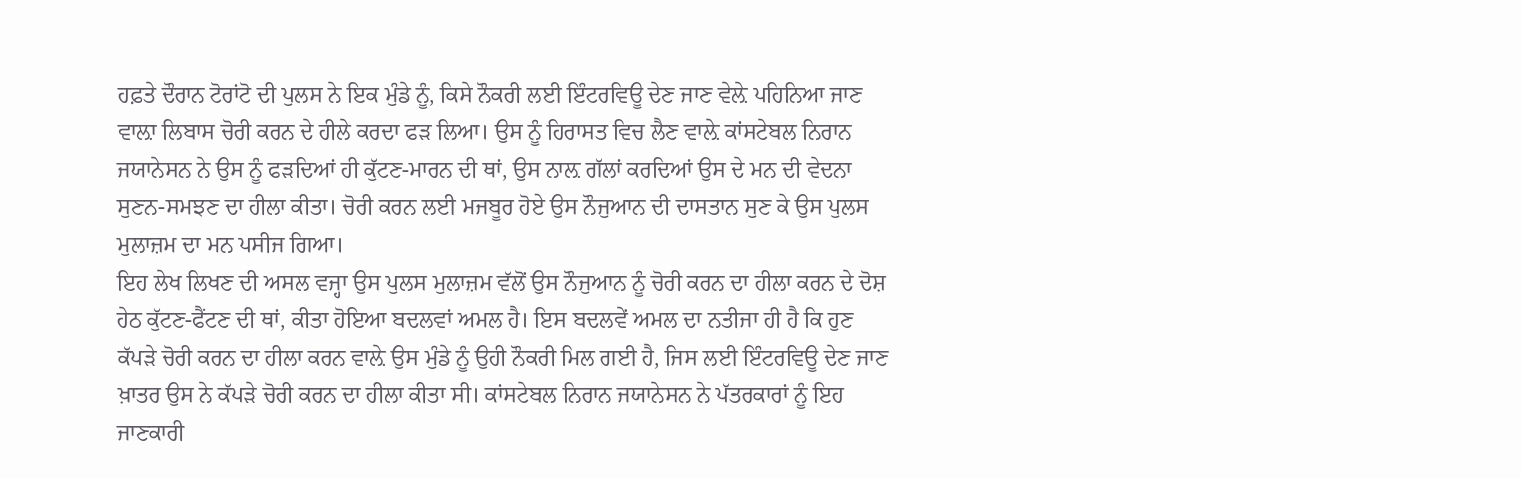ਹਫ਼ਤੇ ਦੌਰਾਨ ਟੋਰਾਂਟੋ ਦੀ ਪੁਲਸ ਨੇ ਇਕ ਮੁੰਡੇ ਨੂੰ, ਕਿਸੇ ਨੌਕਰੀ ਲਈ ਇੰਟਰਵਿਊ ਦੇਣ ਜਾਣ ਵੇਲ਼ੇ ਪਹਿਨਿਆ ਜਾਣ ਵਾਲ਼ਾ ਲਿਬਾਸ ਚੋਰੀ ਕਰਨ ਦੇ ਹੀਲੇ ਕਰਦਾ ਫੜ ਲਿਆ। ਉਸ ਨੂੰ ਹਿਰਾਸਤ ਵਿਚ ਲੈਣ ਵਾਲ਼ੇ ਕਾਂਸਟੇਬਲ ਨਿਰਾਨ ਜਯਾਨੇਸਨ ਨੇ ਉਸ ਨੂੰ ਫੜਦਿਆਂ ਹੀ ਕੁੱਟਣ-ਮਾਰਨ ਦੀ ਥਾਂ, ਉਸ ਨਾਲ਼ ਗੱਲਾਂ ਕਰਦਿਆਂ ਉਸ ਦੇ ਮਨ ਦੀ ਵੇਦਨਾ ਸੁਣਨ-ਸਮਝਣ ਦਾ ਹੀਲਾ ਕੀਤਾ। ਚੋਰੀ ਕਰਨ ਲਈ ਮਜਬੂਰ ਹੋਏ ਉਸ ਨੌਜੁਆਨ ਦੀ ਦਾਸਤਾਨ ਸੁਣ ਕੇ ਉਸ ਪੁਲਸ ਮੁਲਾਜ਼ਮ ਦਾ ਮਨ ਪਸੀਜ ਗਿਆ।
ਇਹ ਲੇਖ ਲਿਖਣ ਦੀ ਅਸਲ ਵਜ੍ਹਾ ਉਸ ਪੁਲਸ ਮੁਲਾਜ਼ਮ ਵੱਲੋਂ ਉਸ ਨੌਜੁਆਨ ਨੂੰ ਚੋਰੀ ਕਰਨ ਦਾ ਹੀਲਾ ਕਰਨ ਦੇ ਦੋਸ਼ ਹੇਠ ਕੁੱਟਣ-ਫੈਂਟਣ ਦੀ ਥਾਂ, ਕੀਤਾ ਹੋਇਆ ਬਦਲਵਾਂ ਅਮਲ ਹੈ। ਇਸ ਬਦਲਵੇਂ ਅਮਲ ਦਾ ਨਤੀਜਾ ਹੀ ਹੈ ਕਿ ਹੁਣ ਕੱਪੜੇ ਚੋਰੀ ਕਰਨ ਦਾ ਹੀਲਾ ਕਰਨ ਵਾਲ਼ੇ ਉਸ ਮੁੰਡੇ ਨੂੰ ਉਹੀ ਨੌਕਰੀ ਮਿਲ ਗਈ ਹੈ, ਜਿਸ ਲਈ ਇੰਟਰਵਿਊ ਦੇਣ ਜਾਣ ਖ਼ਾਤਰ ਉਸ ਨੇ ਕੱਪੜੇ ਚੋਰੀ ਕਰਨ ਦਾ ਹੀਲਾ ਕੀਤਾ ਸੀ। ਕਾਂਸਟੇਬਲ ਨਿਰਾਨ ਜਯਾਨੇਸਨ ਨੇ ਪੱਤਰਕਾਰਾਂ ਨੂੰ ਇਹ ਜਾਣਕਾਰੀ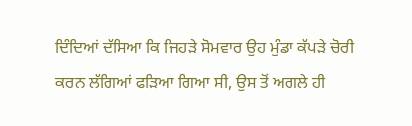ਦਿੰਦਿਆਂ ਦੱਸਿਆ ਕਿ ਜਿਹੜੇ ਸੋਮਵਾਰ ਉਹ ਮੁੰਡਾ ਕੱਪੜੇ ਚੋਰੀ ਕਰਨ ਲੱਗਿਆਂ ਫੜਿਆ ਗਿਆ ਸੀ, ਉਸ ਤੋਂ ਅਗਲੇ ਹੀ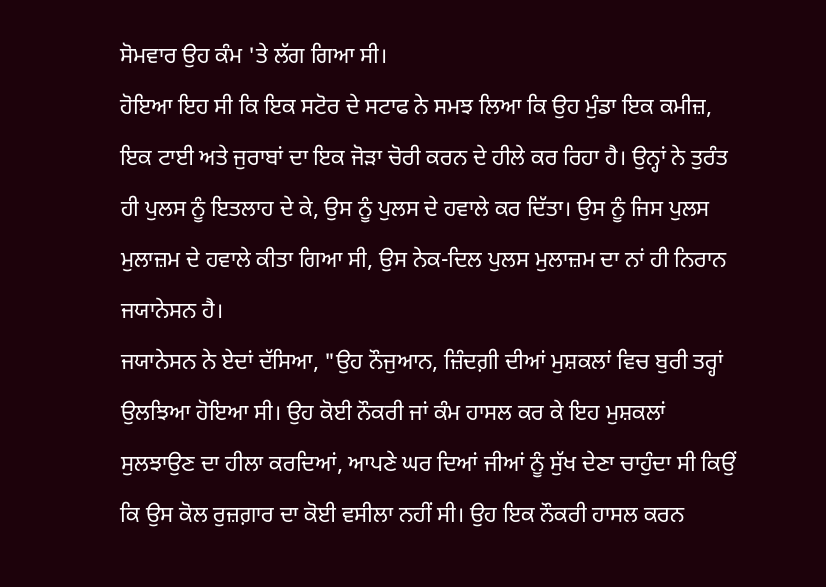ਸੋਮਵਾਰ ਉਹ ਕੰਮ 'ਤੇ ਲੱਗ ਗਿਆ ਸੀ।
ਹੋਇਆ ਇਹ ਸੀ ਕਿ ਇਕ ਸਟੋਰ ਦੇ ਸਟਾਫ ਨੇ ਸਮਝ ਲਿਆ ਕਿ ਉਹ ਮੁੰਡਾ ਇਕ ਕਮੀਜ਼, ਇਕ ਟਾਈ ਅਤੇ ਜੁਰਾਬਾਂ ਦਾ ਇਕ ਜੋੜਾ ਚੋਰੀ ਕਰਨ ਦੇ ਹੀਲੇ ਕਰ ਰਿਹਾ ਹੈ। ਉਨ੍ਹਾਂ ਨੇ ਤੁਰੰਤ ਹੀ ਪੁਲਸ ਨੂੰ ਇਤਲਾਹ ਦੇ ਕੇ, ਉਸ ਨੂੰ ਪੁਲਸ ਦੇ ਹਵਾਲੇ ਕਰ ਦਿੱਤਾ। ਉਸ ਨੂੰ ਜਿਸ ਪੁਲਸ ਮੁਲਾਜ਼ਮ ਦੇ ਹਵਾਲੇ ਕੀਤਾ ਗਿਆ ਸੀ, ਉਸ ਨੇਕ-ਦਿਲ ਪੁਲਸ ਮੁਲਾਜ਼ਮ ਦਾ ਨਾਂ ਹੀ ਨਿਰਾਨ ਜਯਾਨੇਸਨ ਹੈ।
ਜਯਾਨੇਸਨ ਨੇ ਏਦਾਂ ਦੱਸਿਆ, "ਉਹ ਨੌਜੁਆਨ, ਜ਼ਿੰਦਗ਼ੀ ਦੀਆਂ ਮੁਸ਼ਕਲਾਂ ਵਿਚ ਬੁਰੀ ਤਰ੍ਹਾਂ ਉਲਝਿਆ ਹੋਇਆ ਸੀ। ਉਹ ਕੋਈ ਨੌਕਰੀ ਜਾਂ ਕੰਮ ਹਾਸਲ ਕਰ ਕੇ ਇਹ ਮੁਸ਼ਕਲਾਂ ਸੁਲਝਾਉਣ ਦਾ ਹੀਲਾ ਕਰਦਿਆਂ, ਆਪਣੇ ਘਰ ਦਿਆਂ ਜੀਆਂ ਨੂੰ ਸੁੱਖ ਦੇਣਾ ਚਾਹੁੰਦਾ ਸੀ ਕਿਉਂ ਕਿ ਉਸ ਕੋਲ ਰੁਜ਼ਗ਼ਾਰ ਦਾ ਕੋਈ ਵਸੀਲਾ ਨਹੀਂ ਸੀ। ਉਹ ਇਕ ਨੌਕਰੀ ਹਾਸਲ ਕਰਨ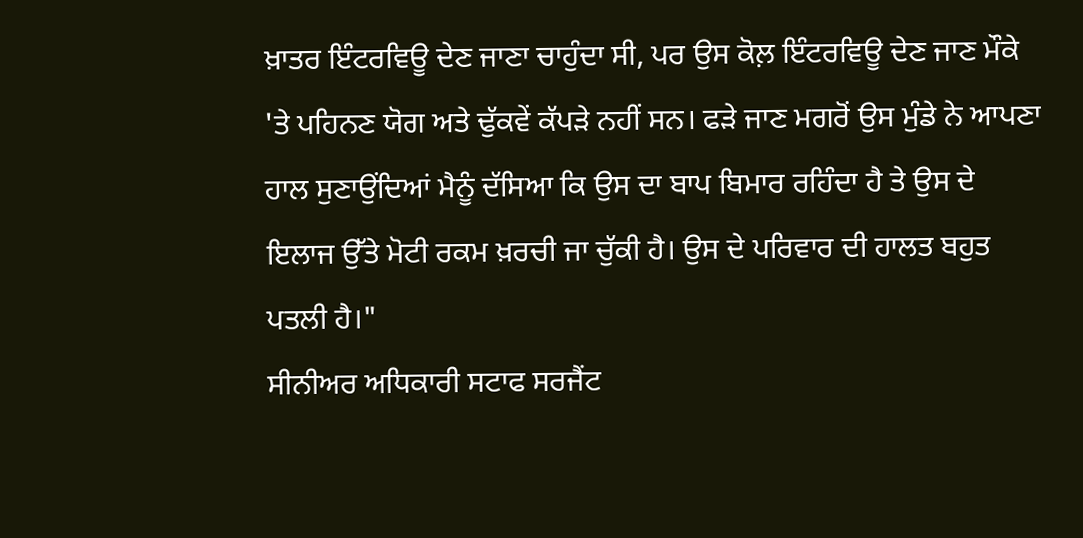ਖ਼ਾਤਰ ਇੰਟਰਵਿਊ ਦੇਣ ਜਾਣਾ ਚਾਹੁੰਦਾ ਸੀ, ਪਰ ਉਸ ਕੋਲ਼ ਇੰਟਰਵਿਊ ਦੇਣ ਜਾਣ ਮੌਕੇ 'ਤੇ ਪਹਿਨਣ ਯੋਗ ਅਤੇ ਢੁੱਕਵੇਂ ਕੱਪੜੇ ਨਹੀਂ ਸਨ। ਫੜੇ ਜਾਣ ਮਗਰੋਂ ਉਸ ਮੁੰਡੇ ਨੇ ਆਪਣਾ ਹਾਲ ਸੁਣਾਉਂਦਿਆਂ ਮੈਨੂੰ ਦੱਸਿਆ ਕਿ ਉਸ ਦਾ ਬਾਪ ਬਿਮਾਰ ਰਹਿੰਦਾ ਹੈ ਤੇ ਉਸ ਦੇ ਇਲਾਜ ਉੱਤੇ ਮੋਟੀ ਰਕਮ ਖ਼ਰਚੀ ਜਾ ਚੁੱਕੀ ਹੈ। ਉਸ ਦੇ ਪਰਿਵਾਰ ਦੀ ਹਾਲਤ ਬਹੁਤ ਪਤਲੀ ਹੈ।"
ਸੀਨੀਅਰ ਅਧਿਕਾਰੀ ਸਟਾਫ ਸਰਜੈਂਟ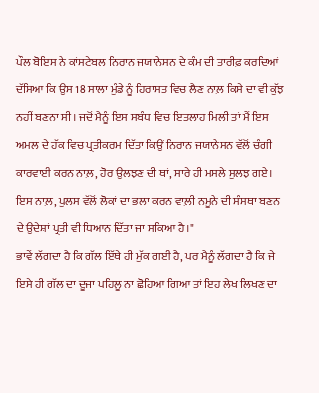ਪੌਲ ਬੋਇਸ ਨੇ ਕਾਂਸਟੇਬਲ ਨਿਰਾਨ ਜਯਾਨੇਸਨ ਦੇ ਕੰਮ ਦੀ ਤਾਰੀਫ਼ ਕਰਦਿਆਂ ਦੱਸਿਆ ਕਿ ਉਸ 18 ਸਾਲਾ ਮੁੰਡੇ ਨੂੰ ਹਿਰਾਸਤ ਵਿਚ ਲੈਣ ਨਾਲ਼ ਕਿਸੇ ਦਾ ਵੀ ਕੁੱਝ ਨਹੀਂ ਬਣਨਾ ਸੀ। ਜਦੋਂ ਮੈਨੂੰ ਇਸ ਸਬੰਧ ਵਿਚ ਇਤਲਾਹ ਮਿਲੀ ਤਾਂ ਮੈਂ ਇਸ ਅਮਲ ਦੇ ਹੱਕ ਵਿਚ ਪ੍ਰਤੀਕਰਮ ਦਿੱਤਾ ਕਿਉਂ ਨਿਰਾਨ ਜਯਾਨੇਸਨ ਵੱਲੋਂ ਚੰਗੀ ਕਾਰਵਾਈ ਕਰਨ ਨਾਲ਼, ਹੋਰ ਉਲਝਣ ਦੀ ਥਾਂ, ਸਾਰੇ ਹੀ ਮਸਲੇ ਸੁਲਝ ਗਏ। ਇਸ ਨਾਲ਼, ਪੁਲਸ ਵੱਲੋਂ ਲੋਕਾਂ ਦਾ ਭਲਾ ਕਰਨ ਵਾਲ਼ੀ ਨਮੂਨੇ ਦੀ ਸੰਸਥਾ ਬਣਨ ਦੇ ਉਦੇਸ਼ਾਂ ਪ੍ਰਤੀ ਵੀ ਧਿਆਨ ਦਿੱਤਾ ਜਾ ਸਕਿਆ ਹੈ।"
ਭਾਵੇਂ ਲੱਗਦਾ ਹੈ ਕਿ ਗੱਲ ਇੱਥੇ ਹੀ ਮੁੱਕ ਗਈ ਹੈ, ਪਰ ਮੈਨੂੰ ਲੱਗਦਾ ਹੈ ਕਿ ਜੇ ਇਸੇ ਹੀ ਗੱਲ ਦਾ ਦੂਜਾ ਪਹਿਲੂ ਨਾ ਛੋਹਿਆ ਗਿਆ ਤਾਂ ਇਹ ਲੇਖ ਲਿਖਣ ਦਾ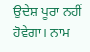ਉਦੇਸ਼ ਪੂਰਾ ਨਹੀਂ ਹੋਵੇਗਾ। ਨਾਮ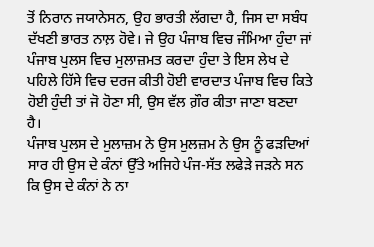ਤੋਂ ਨਿਰਾਨ ਜਯਾਨੇਸਨ, ਉਹ ਭਾਰਤੀ ਲੱਗਦਾ ਹੈ, ਜਿਸ ਦਾ ਸਬੰਧ ਦੱਖਣੀ ਭਾਰਤ ਨਾਲ਼ ਹੋਵੇ। ਜੇ ਉਹ ਪੰਜਾਬ ਵਿਚ ਜੰਮਿਆ ਹੁੰਦਾ ਜਾਂ ਪੰਜਾਬ ਪੁਲਸ ਵਿਚ ਮੁਲਾਜ਼ਮਤ ਕਰਦਾ ਹੁੰਦਾ ਤੇ ਇਸ ਲੇਖ ਦੇ ਪਹਿਲੇ ਹਿੱਸੇ ਵਿਚ ਦਰਜ ਕੀਤੀ ਹੋਈ ਵਾਰਦਾਤ ਪੰਜਾਬ ਵਿਚ ਕਿਤੇ ਹੋਈ ਹੁੰਦੀ ਤਾਂ ਜੋ ਹੋਣਾ ਸੀ, ਉਸ ਵੱਲ ਗ਼ੌਰ ਕੀਤਾ ਜਾਣਾ ਬਣਦਾ ਹੈ।
ਪੰਜਾਬ ਪੁਲਸ ਦੇ ਮੁਲਾਜ਼ਮ ਨੇ ਉਸ ਮੁਲਜ਼ਮ ਨੇ ਉਸ ਨੂੰ ਫੜਦਿਆਂ ਸਾਰ ਹੀ ਉਸ ਦੇ ਕੰਨਾਂ ਉੱਤੇ ਅਜਿਹੇ ਪੰਜ-ਸੱਤ ਲਫੇੜੇ ਜੜਨੇ ਸਨ ਕਿ ਉਸ ਦੇ ਕੰਨਾਂ ਨੇ ਨਾ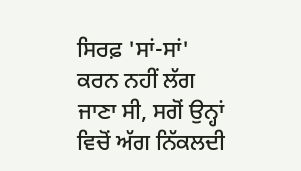ਸਿਰਫ਼ 'ਸਾਂ-ਸਾਂ' ਕਰਨ ਨਹੀਂ ਲੱਗ ਜਾਣਾ ਸੀ, ਸਗੋਂ ਉਨ੍ਹਾਂ ਵਿਚੋਂ ਅੱਗ ਨਿੱਕਲਦੀ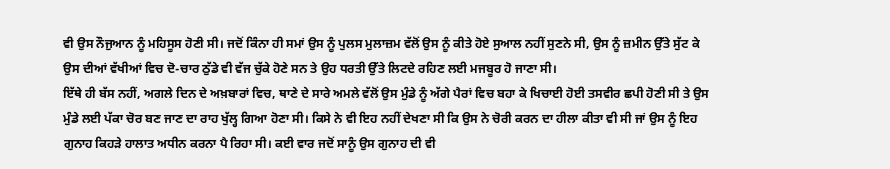ਵੀ ਉਸ ਨੌਜੁਆਨ ਨੂੰ ਮਹਿਸੂਸ ਹੋਣੀ ਸੀ। ਜਦੋਂ ਕਿੰਨਾ ਹੀ ਸਮਾਂ ਉਸ ਨੂੰ ਪੁਲਸ ਮੁਲਾਜ਼ਮ ਵੱਲੋਂ ਉਸ ਨੂੰ ਕੀਤੇ ਹੋਏ ਸੁਆਲ ਨਹੀਂ ਸੁਣਨੇ ਸੀ, ਉਸ ਨੂੰ ਜ਼ਮੀਨ ਉੱਤੇ ਸੁੱਟ ਕੇ ਉਸ ਦੀਆਂ ਵੱਖੀਆਂ ਵਿਚ ਦੋ-ਚਾਰ ਠੁੱਡੇ ਵੀ ਵੱਜ ਚੁੱਕੇ ਹੋਣੇ ਸਨ ਤੇ ਉਹ ਧਰਤੀ ਉੱਤੇ ਲਿਟਦੇ ਰਹਿਣ ਲਈ ਮਜਬੂਰ ਹੋ ਜਾਣਾ ਸੀ।
ਇੱਥੇ ਹੀ ਬੱਸ ਨਹੀਂ, ਅਗਲੇ ਦਿਨ ਦੇ ਅਖ਼ਬਾਰਾਂ ਵਿਚ, ਥਾਣੇ ਦੇ ਸਾਰੇ ਅਮਲੇ ਵੱਲੋਂ ਉਸ ਮੁੰਡੇ ਨੂੰ ਅੱਗੇ ਪੈਰਾਂ ਵਿਚ ਬਹਾ ਕੇ ਖਿਚਾਈ ਹੋਈ ਤਸਵੀਰ ਛਪੀ ਹੋਣੀ ਸੀ ਤੇ ਉਸ ਮੁੰਡੇ ਲਈ ਪੱਕਾ ਚੋਰ ਬਣ ਜਾਣ ਦਾ ਰਾਹ ਖੁੱਲ੍ਹ ਗਿਆ ਹੋਣਾ ਸੀ। ਕਿਸੇ ਨੇ ਵੀ ਇਹ ਨਹੀਂ ਦੇਖਣਾ ਸੀ ਕਿ ਉਸ ਨੇ ਚੋਰੀ ਕਰਨ ਦਾ ਹੀਲਾ ਕੀਤਾ ਵੀ ਸੀ ਜਾਂ ਉਸ ਨੂੰ ਇਹ ਗੁਨਾਹ ਕਿਹੜੇ ਹਾਲਾਤ ਅਧੀਨ ਕਰਨਾ ਪੈ ਰਿਹਾ ਸੀ। ਕਈ ਵਾਰ ਜਦੋਂ ਸਾਨੂੰ ਉਸ ਗੁਨਾਹ ਦੀ ਵੀ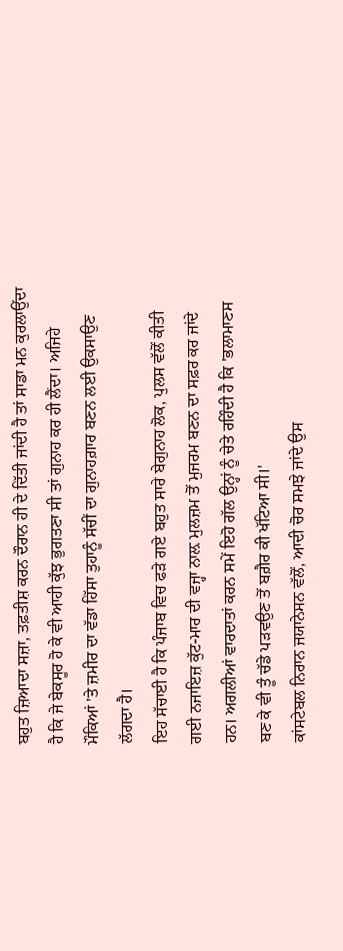ਬਹੁਤ ਜ਼ਿਆਦਾ ਸਜ਼ਾ, ਤਫ਼ਤੀਸ਼ ਕਰਨ ਦੌਰਾਨ ਹੀ ਦੇ ਦਿੱਤੀ ਜਾਂਦੀ ਹੈ ਤਾਂ ਸਾਡਾ ਮਨ ਕੁਰਲਾਉਂਦਾ ਹੈ ਕਿ ਜੇ ਬੇਕਸੂਰ ਹੋ ਕੇ ਵੀ ਆਹੀ ਕੁੱਝ ਭੁਗਤਣਾ ਸੀ ਤਾਂ ਗੁਨਾਹ ਕਰ ਹੀ ਲੈਂਦਾ। ਅਜਿਹੇ ਮੌਕਿਆਂ 'ਤੇ ਜ਼ਮੀਰ ਦਾ ਵੱਡਾ ਹਿੱਸਾ ਤੁਹਾਨੂੰ ਸੱਚੀਂ ਦਾ ਗੁਨਾਹਗ਼ਾਰ ਬਣਨ ਲਈ ਉਕਸਾਉਣ ਲੱਗਦਾ ਹੈ।
ਇਹ ਸੱਚਾਈ ਹੈ ਕਿ ਪੰਜਾਬ ਵਿਚ ਫੜੇ ਗਏ ਬਹੁਤ ਸਾਰੇ ਬੇਗੁਨਾਹ ਲੋਕ, ਪੁਲਸ ਵੱਲੋਂ ਕੀਤੀ ਗਈ ਨਜਾਇਜ਼ ਕੁੱਟ-ਮਾਰ ਦੀ ਵਜ੍ਹਾ ਨਾਲ਼ ਮੁਲਜ਼ਮ ਤੋਂ ਮੁਜਰਮ ਬਣਨ ਦਾ ਸਫ਼ਰ ਕਰ ਜਾਂਦੇ ਹਨ। ਅਗਲੀਆਂ ਵਾਰਦਾਤਾਂ ਕਰਨ ਸਮੇਂ ਇਹੋ ਗੱਲ ਉਨ੍ਹਾਂ ਨੂੰ ਚੇਤੇ ਰਹਿੰਦੀ ਹੈ ਕਿ 'ਭਲਾਮਾਣਸ ਬਣ ਕੇ ਵੀ ਤੂੰ ਚੱਡੇ ਪੜਵਉਣ ਤੋਂ ਬਗ਼ੈਰ ਕੀ ਖੱਟਿਆ ਸੀ।'
ਕਾਂਸਟੇਬਲ ਨਿਰਾਨ ਜਯਾਨੇਸਨ ਵੱਲੋਂ, ਆਦੀ ਚੋਰ ਸਮਝੇ ਜਾਂਦੇ ਉਸ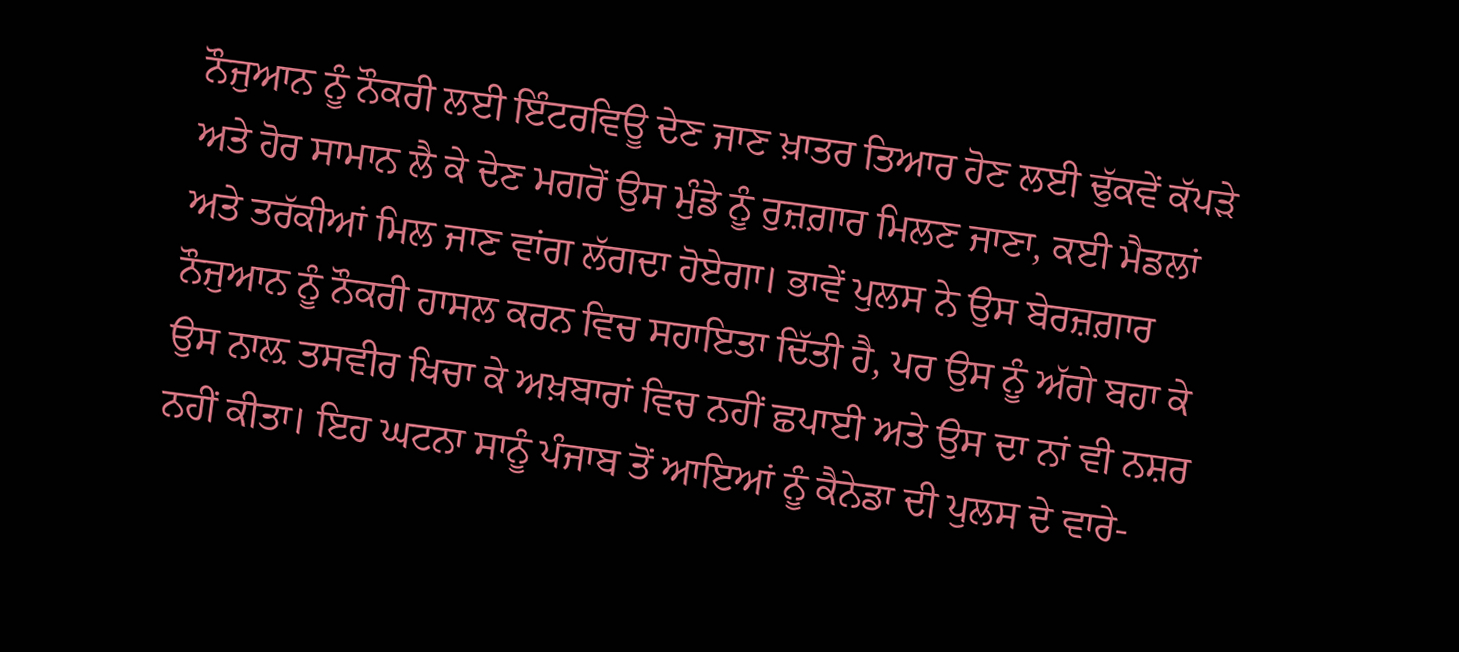ਨੌਜੁਆਨ ਨੂੰ ਨੌਕਰੀ ਲਈ ਇੰਟਰਵਿਊ ਦੇਣ ਜਾਣ ਖ਼ਾਤਰ ਤਿਆਰ ਹੋਣ ਲਈ ਢੁੱਕਵੇਂ ਕੱਪੜੇ ਅਤੇ ਹੋਰ ਸਾਮਾਨ ਲੈ ਕੇ ਦੇਣ ਮਗਰੋਂ ਉਸ ਮੁੰਡੇ ਨੂੰ ਰੁਜ਼ਗ਼ਾਰ ਮਿਲਣ ਜਾਣਾ, ਕਈ ਮੈਡਲਾਂ ਅਤੇ ਤਰੱਕੀਆਂ ਮਿਲ ਜਾਣ ਵਾਂਗ ਲੱਗਦਾ ਹੋਏਗਾ। ਭਾਵੇਂ ਪੁਲਸ ਨੇ ਉਸ ਬੇਰਜ਼ਗ਼ਾਰ ਨੌਜੁਆਨ ਨੂੰ ਨੌਕਰੀ ਹਾਸਲ ਕਰਨ ਵਿਚ ਸਹਾਇਤਾ ਦਿੱਤੀ ਹੈ, ਪਰ ਉਸ ਨੂੰ ਅੱਗੇ ਬਹਾ ਕੇ ਉਸ ਨਾਲ਼ ਤਸਵੀਰ ਖਿਚਾ ਕੇ ਅਖ਼ਬਾਰਾਂ ਵਿਚ ਨਹੀਂ ਛਪਾਈ ਅਤੇ ਉਸ ਦਾ ਨਾਂ ਵੀ ਨਸ਼ਰ ਨਹੀਂ ਕੀਤਾ। ਇਹ ਘਟਨਾ ਸਾਨੂੰ ਪੰਜਾਬ ਤੋਂ ਆਇਆਂ ਨੂੰ ਕੈਨੇਡਾ ਦੀ ਪੁਲਸ ਦੇ ਵਾਰੇ-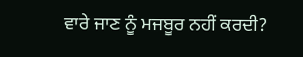ਵਾਰੇ ਜਾਣ ਨੂੰ ਮਜਬੂਰ ਨਹੀਂ ਕਰਦੀ?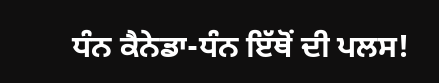ਧੰਨ ਕੈਨੇਡਾ-ਧੰਨ ਇੱਥੋਂ ਦੀ ਪਲਸ!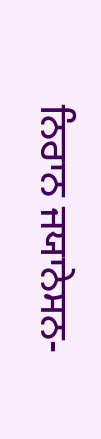ਨਿਰਾਨ ਜਯਾਨੇਸਨ-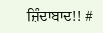ਜ਼ਿੰਦਾਬਾਦ!! #